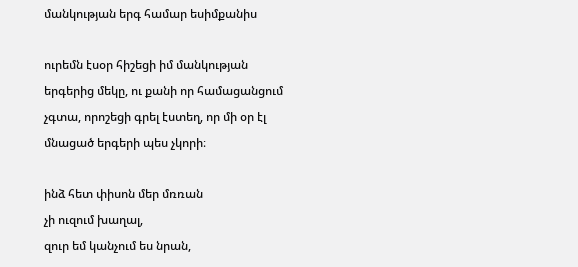մանկության երգ համար եսիմքանիս

ուրեմն էսօր հիշեցի իմ մանկության երգերից մեկը, ու քանի որ համացանցում չգտա, որոշեցի գրել էստեղ, որ մի օր էլ մնացած երգերի պես չկորի։

ինձ հետ փիսոն մեր մռռան
չի ուզում խաղալ,
զուր եմ կանչում ես նրան,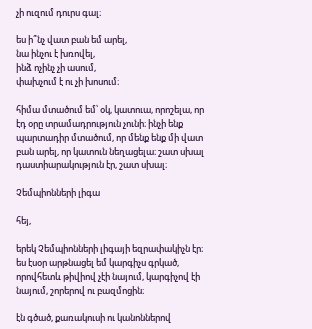չի ուզում դուրս գալ։

ես ի՞նչ վատ բան եմ արել,
նա ինչու է խռովել,
ինձ ոչինչ չի ասում,
փախչում է ու չի խոսում։

հիմա մտածում եմ՝ օկ, կատուա, որոշելա, որ էդ օրը տրամադրություն չունի։ ինչի ենք պարտադիր մտածում, որ մենք ենք մի վատ բան արել, որ կատուն նեղացելա։ շատ սխալ դաստիարակություն էր, շատ սխալ։

Չեմպիոնների լիգա

հեյ,

երեկ Չեմպիոնների լիգայի եզրափակիչն էր։ ես էսօր արթնացել եմ կարգիչս գրկած, որովհետև թիվիով չէի նայում, կարգիչով էի նայում, շորերով ու բազմոցին։

էն գծած, քառակուսի ու կանոններով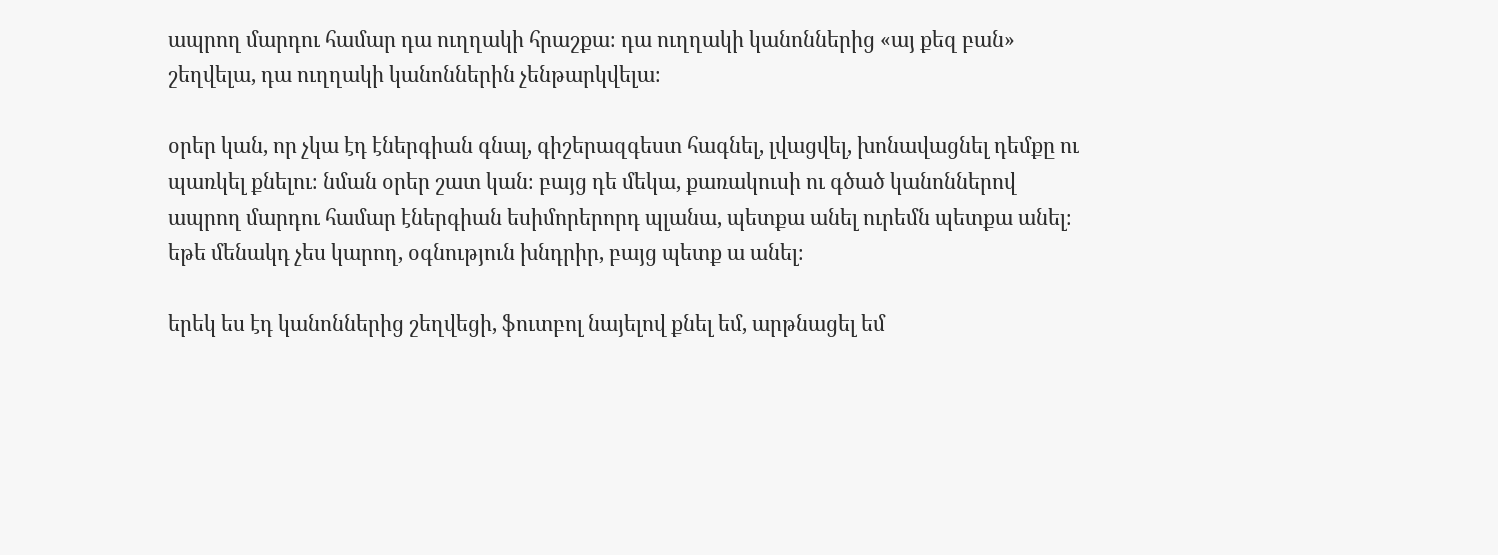ապրող մարդու համար դա ուղղակի հրաշքա։ դա ուղղակի կանոններից «այ քեզ բան» շեղվելա, դա ուղղակի կանոններին չենթարկվելա։

օրեր կան, որ չկա էդ էներգիան գնալ, գիշերազգեստ հագնել, լվացվել, խոնավացնել դեմքը ու պառկել քնելու։ նման օրեր շատ կան։ բայց դե մեկա, քառակուսի ու գծած կանոններով ապրող մարդու համար էներգիան եսիմորերորդ պլանա, պետքա անել ուրեմն պետքա անել։ եթե մենակդ չես կարող, օգնություն խնդրիր, բայց պետք ա անել։

երեկ ես էդ կանոններից շեղվեցի, ֆուտբոլ նայելով քնել եմ, արթնացել եմ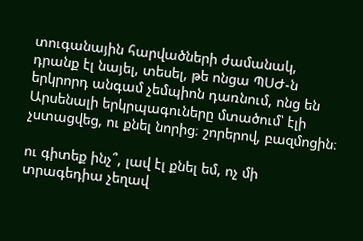տուգանային հարվածների ժամանակ, դրանք էլ նայել, տեսել, թե ոնցա ՊՍԺ-ն երկրորդ անգամ չեմպիոն դառնում, ոնց են Արսենալի երկրպագուները մտածում՝ էլի չստացվեց, ու քնել նորից։ շորերով, բազմոցին։

ու գիտեք ինչ՞, լավ էլ քնել եմ, ոչ մի տրագեդիա չեղավ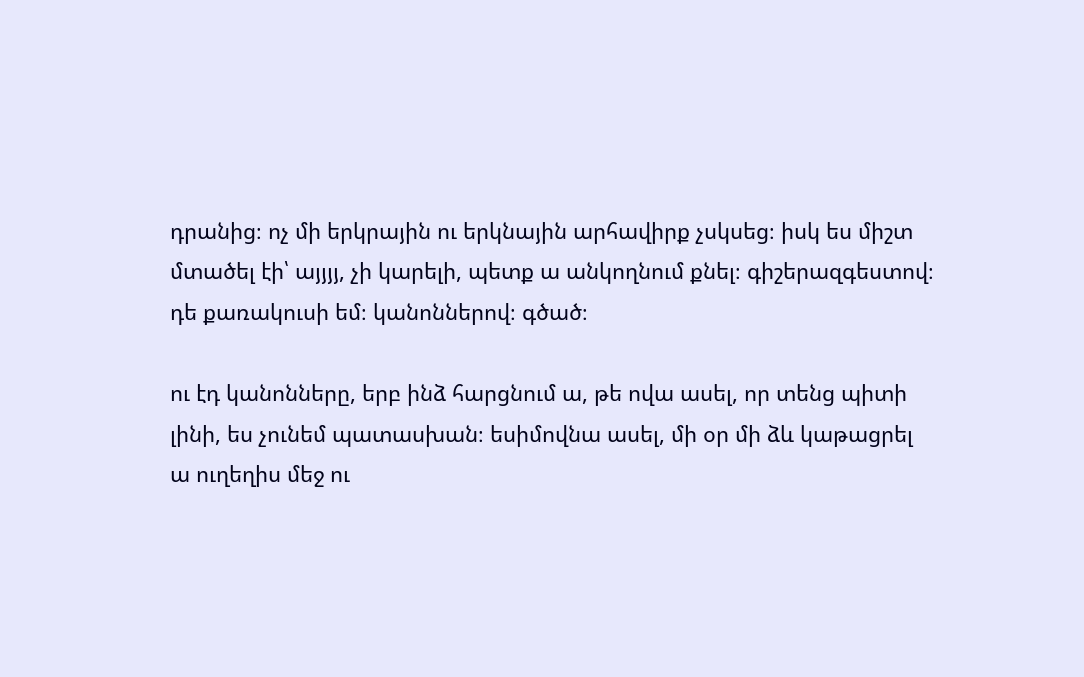դրանից։ ոչ մի երկրային ու երկնային արհավիրք չսկսեց։ իսկ ես միշտ մտածել էի՝ այյյյ, չի կարելի, պետք ա անկողնում քնել։ գիշերազգեստով։ դե քառակուսի եմ։ կանոններով։ գծած։

ու էդ կանոնները, երբ ինձ հարցնում ա, թե ովա ասել, որ տենց պիտի լինի, ես չունեմ պատասխան։ եսիմովնա ասել, մի օր մի ձև կաթացրել ա ուղեղիս մեջ ու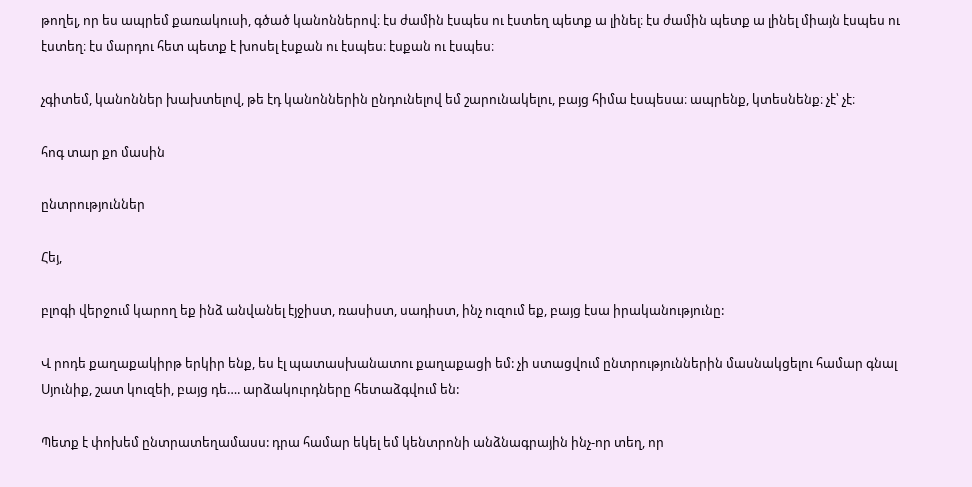թողել, որ ես ապրեմ քառակուսի, գծած կանոններով։ էս ժամին էսպես ու էստեղ պետք ա լինել։ էս ժամին պետք ա լինել միայն էսպես ու էստեղ։ էս մարդու հետ պետք է խոսել էսքան ու էսպես։ էսքան ու էսպես։

չգիտեմ, կանոններ խախտելով, թե էդ կանոններին ընդունելով եմ շարունակելու, բայց հիմա էսպեսա։ ապրենք, կտեսնենք։ չէ՝ չէ։

հոգ տար քո մասին

ընտրություններ

Հեյ,

բլոգի վերջում կարող եք ինձ անվանել էյջիստ, ռասիստ, սադիստ, ինչ ուզում եք, բայց էսա իրականությունը:

Վ րոդե քաղաքակիրթ երկիր ենք, ես էլ պատասխանատու քաղաքացի եմ: չի ստացվում ընտրություններին մասնակցելու համար գնալ Սյունիք, շատ կուզեի, բայց դե…. արձակուրդները հետաձգվում են:

Պետք է փոխեմ ընտրատեղամասս: դրա համար եկել եմ կենտրոնի անձնագրային ինչ-որ տեղ, որ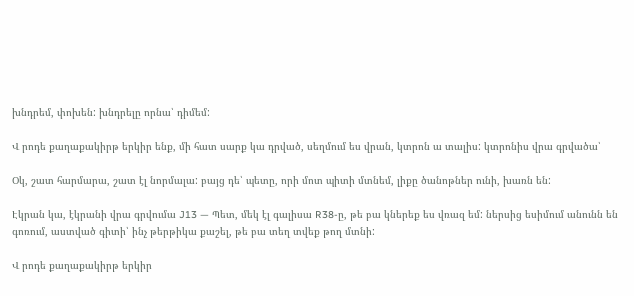խնդրեմ, փոխեն: խնդրելը որնա՝ դիմեմ:

Վ րոդե քաղաքակիրթ երկիր ենք, մի հատ սարք կա դրված, սեղմում ես վրան, կտրոն ա տալիս: կտրոնիս վրա գրվածա՝

Օկ, շատ հարմարա, շատ էլ նորմալա: բայց դե՝ պետը, որի մոտ պիտի մտնեմ, լիքը ծանոթներ ունի, խառն են:

Էկրան կա, էկրանի վրա գրվումա J13 — Պետ, մեկ էլ գալիսա R38-ը, թե բա կներեք ես վռազ եմ: ներսից եսիմում անունն են գոռում, աստված գիտի՝ ինչ թերթիկա քաշել, թե բա տեղ տվեք թող մտնի:

Վ րոդե քաղաքակիրթ երկիր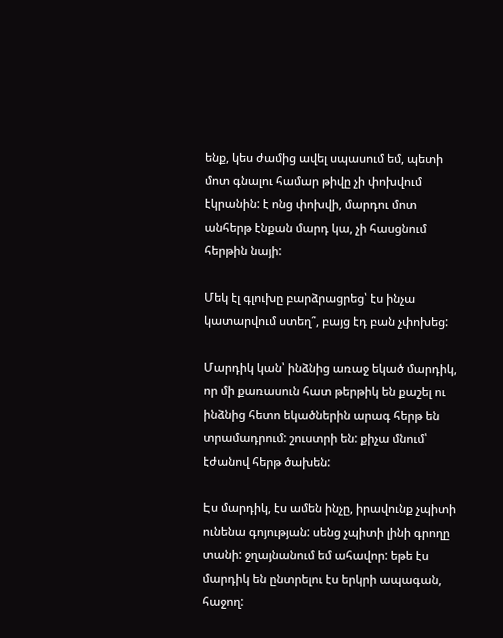ենք, կես ժամից ավել սպասում եմ, պետի մոտ գնալու համար թիվը չի փոխվում էկրանին: է ոնց փոխվի, մարդու մոտ անհերթ էնքան մարդ կա, չի հասցնում հերթին նայի:

Մեկ էլ գլուխը բարձրացրեց՝ էս ինչա կատարվում ստեղ՞, բայց էդ բան չփոխեց:

Մարդիկ կան՝ ինձնից առաջ եկած մարդիկ, որ մի քառասուն հատ թերթիկ են քաշել ու ինձնից հետո եկածներին արագ հերթ են տրամադրում: շուստրի են: քիչա մնում՝ էժանով հերթ ծախեն:

Էս մարդիկ, էս ամեն ինչը, իրավունք չպիտի ունենա գոյության: սենց չպիտի լինի գրողը տանի: ջղայնանում եմ ահավոր: եթե էս մարդիկ են ընտրելու էս երկրի ապագան, հաջող: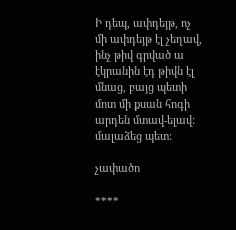Ի դեպ, ափդեյթ, ոչ մի ափդեյթ էլ չեղավ, ինչ թիվ գրված ա էկրանին էդ թիվն էլ մնաց, բայց պետի մոտ մի քսան հոգի արդեն մտավ-ելավ: մալաձեց պետ:

չափածո

****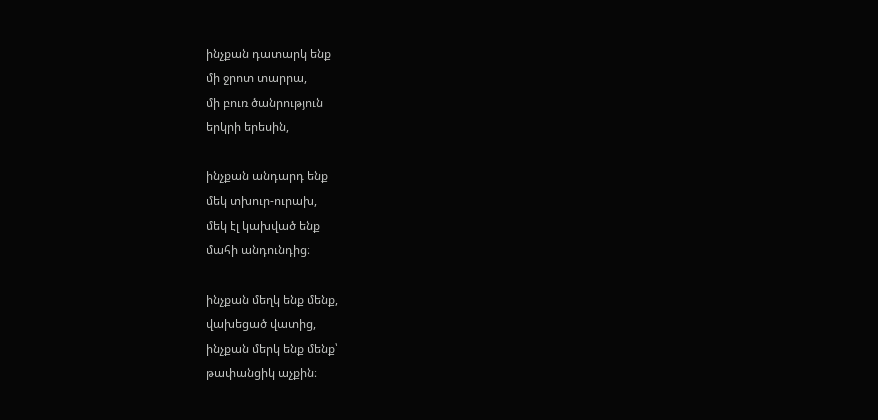ինչքան դատարկ ենք
մի ջրոտ տարրա,
մի բուռ ծանրություն
երկրի երեսին,

ինչքան անդարդ ենք
մեկ տխուր-ուրախ,
մեկ էլ կախված ենք
մահի անդունդից։

ինչքան մեղկ ենք մենք,
վախեցած վատից,
ինչքան մերկ ենք մենք՝
թափանցիկ աչքին։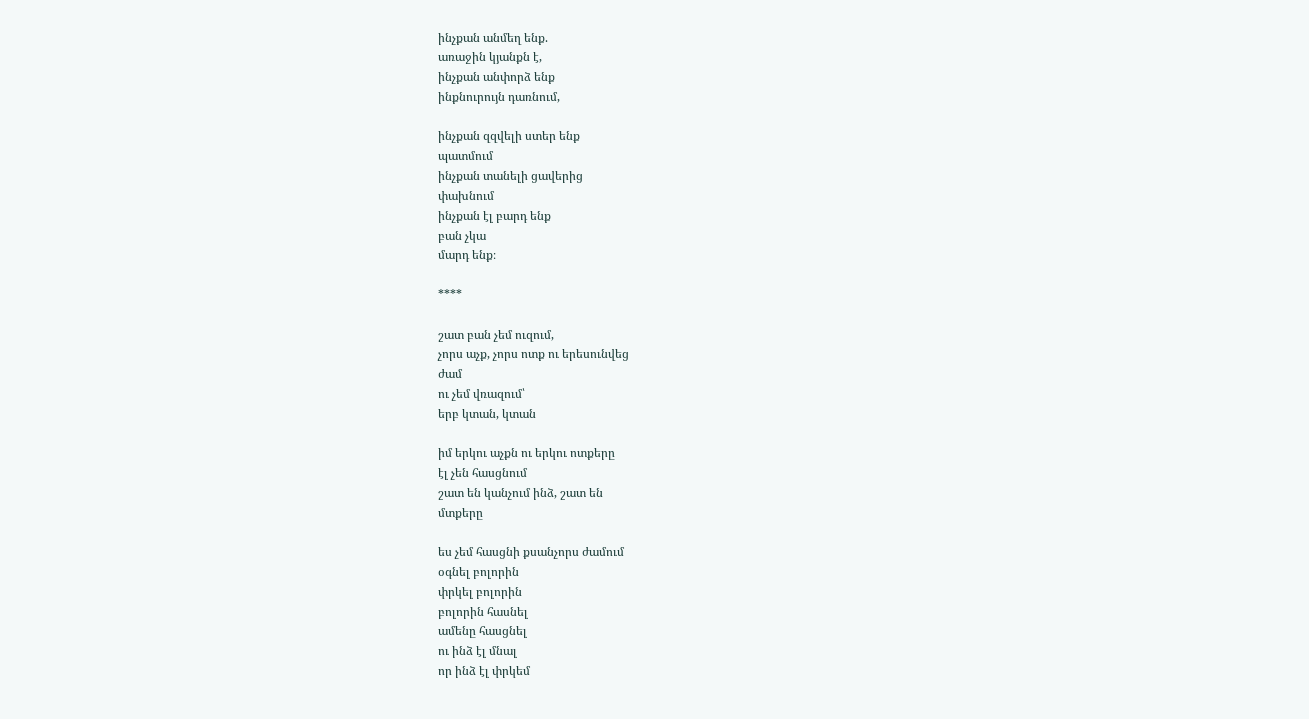ինչքան անմեղ ենք.
առաջին կյանքն է,
ինչքան անփորձ ենք
ինքնուրույն դառնում,

ինչքան զզվելի ստեր ենք
պատմում
ինչքան տանելի ցավերից
փախնում
ինչքան էլ բարդ ենք
բան չկա
մարդ ենք։

****

շատ բան չեմ ուզում,
չորս աչք, չորս ոտք ու երեսունվեց
ժամ
ու չեմ վռազում՝
երբ կտան, կտան

իմ երկու աչքն ու երկու ոտքերը
էլ չեն հասցնում
շատ են կանչում ինձ, շատ են
մտքերը

ես չեմ հասցնի քսանչորս ժամում
օգնել բոլորին
փրկել բոլորին
բոլորին հասնել
ամենը հասցնել
ու ինձ էլ մնալ
որ ինձ էլ փրկեմ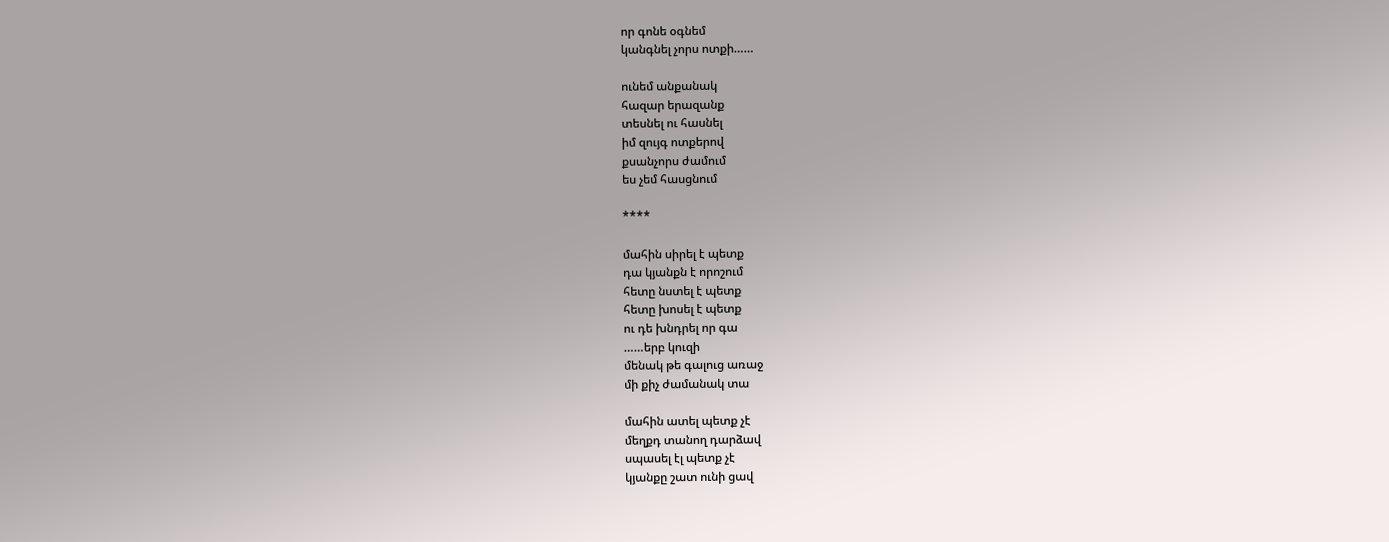որ գոնե օգնեմ
կանգնել չորս ոտքի……

ունեմ անքանակ
հազար երազանք
տեսնել ու հասնել
իմ զույգ ոտքերով
քսանչորս ժամում
ես չեմ հասցնում

****

մահին սիրել է պետք
դա կյանքն է որոշում
հետը նստել է պետք
հետը խոսել է պետք
ու դե խնդրել որ գա
……երբ կուզի
մենակ թե գալուց առաջ
մի քիչ ժամանակ տա

մահին ատել պետք չէ
մեղքդ տանող դարձավ
սպասել էլ պետք չէ
կյանքը շատ ունի ցավ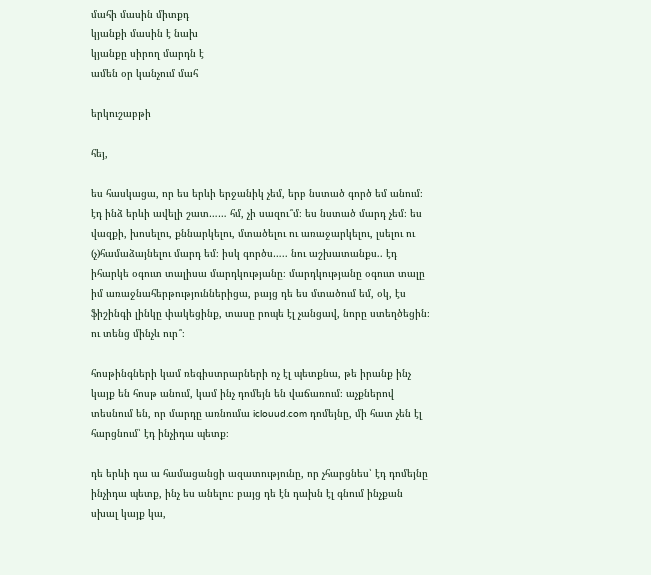մահի մասին միտքդ
կյանքի մասին է նախ
կյանքը սիրող մարդն է
ամեն օր կանչում մահ

երկուշաբթի

հեյ,

ես հասկացա, որ ես երևի երջանիկ չեմ, երբ նստած գործ եմ անում։ էդ ինձ երևի ավելի շատ…… հմ, չի սազու՞մ։ ես նստած մարդ չեմ։ ես վազքի, խոսելու, քննարկելու, մտածելու ու առաջարկելու, լսելու ու (չ)համաձայնելու մարդ եմ։ իսկ գործս….. նու աշխատանքս.. էդ իհարկե օգուտ տալիսա մարդկությանը։ մարդկությանը օգուտ տալը իմ առաջնահերթություններիցա, բայց դե ես մտածում եմ, օկ, էս ֆիշինգի լինկը փակեցինք, տասը րոպե էլ չանցավ, նորը ստեղծեցին։ ու տենց մինչև ուր՞։

հոսթինգների կամ ռեգիստրարների ոչ էլ պետքնա, թե իրանք ինչ կայք են հոսթ անում, կամ ինչ դոմեյն են վաճառում։ աչքներով տեսնում են, որ մարդը առնումա iclouud.com դոմեյնը, մի հատ չեն էլ հարցնում՝ էդ ինչիդա պետք։

դե երևի դա ա համացանցի ազատությունը, որ չհարցնես՝ էդ դոմեյնը ինչիդա պետք, ինչ ես անելու։ բայց դե էն դախն էլ գնում ինչքան սխալ կայք կա,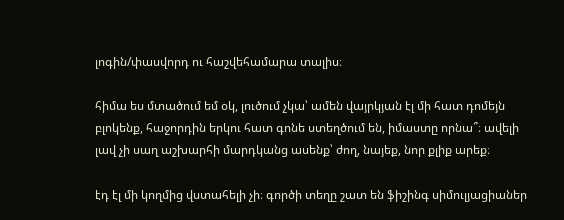լոգին/փասվորդ ու հաշվեհամարա տալիս։

հիմա ես մտածում եմ օկ, լուծում չկա՝ ամեն վայրկյան էլ մի հատ դոմեյն բլոկենք, հաջորդին երկու հատ գոնե ստեղծում են, իմաստը որնա՞։ ավելի լավ չի սաղ աշխարհի մարդկանց ասենք՝ ժող, նայեք, նոր քլիք արեք։

էդ էլ մի կողմից վստահելի չի։ գործի տեղը շատ են ֆիշինգ սիմուլյացիաներ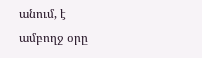անում, է ամբողջ օրը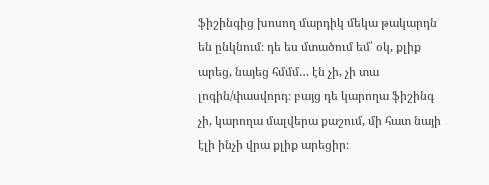ֆիշինգից խոսող մարդիկ մեկա թակարդն են ընկնում։ դե ես մտածում եմ՝ օկ, քլիք արեց, նայեց հմմմ… էն չի, չի տա լոգին/փասվորդ։ բայց դե կարողա ֆիշինգ չի, կարողա մալվերա քաշում, մի հատ նայի էլի ինչի վրա քլիք արեցիր։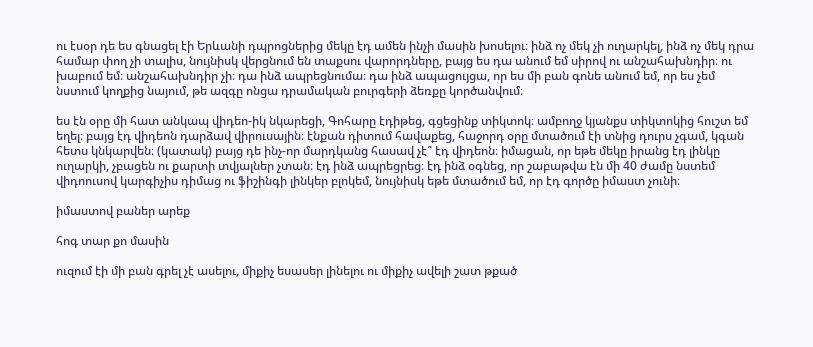ու էսօր դե ես գնացել էի Երևանի դպրոցներից մեկը էդ ամեն ինչի մասին խոսելու։ ինձ ոչ մեկ չի ուղարկել, ինձ ոչ մեկ դրա համար փող չի տալիս, նույնիսկ վերցնում են տաքսու վարորդները, բայց ես դա անում եմ սիրով ու անշահախնդիր։ ու խաբում եմ։ անշահախնդիր չի։ դա ինձ ապրեցնումա։ դա ինձ ապացույցա, որ ես մի բան գոնե անում եմ, որ ես չեմ նստում կողքից նայում, թե ազգը ոնցա դրամական բուրգերի ձեռքը կործանվում։

ես էն օրը մի հատ անկապ վիդեո-իկ նկարեցի, Գոհարը էդիթեց, գցեցինք տիկտոկ։ ամբողջ կյանքս տիկտոկից հուշտ եմ եղել։ բայց էդ վիդեոն դարձավ վիրուսային։ էնքան դիտում հավաքեց, հաջորդ օրը մտածում էի տնից դուրս չգամ, կգան հետս կնկարվեն։ (կատակ) բայց դե ինչ-որ մարդկանց հասավ չէ՞ էդ վիդեոն։ իմացան, որ եթե մեկը իրանց էդ լինկը ուղարկի, չբացեն ու քարտի տվյալներ չտան։ էդ ինձ ապրեցրեց։ էդ ինձ օգնեց, որ շաբաթվա էն մի 40 ժամը նստեմ վիդոուսով կարգիչիս դիմաց ու ֆիշինգի լինկեր բլոկեմ, նույնիսկ եթե մտածում եմ, որ էդ գործը իմաստ չունի։

իմաստով բաներ արեք

հոգ տար քո մասին

ուզում էի մի բան գրել չէ ասելու, միքիչ եսասեր լինելու ու միքիչ ավելի շատ թքած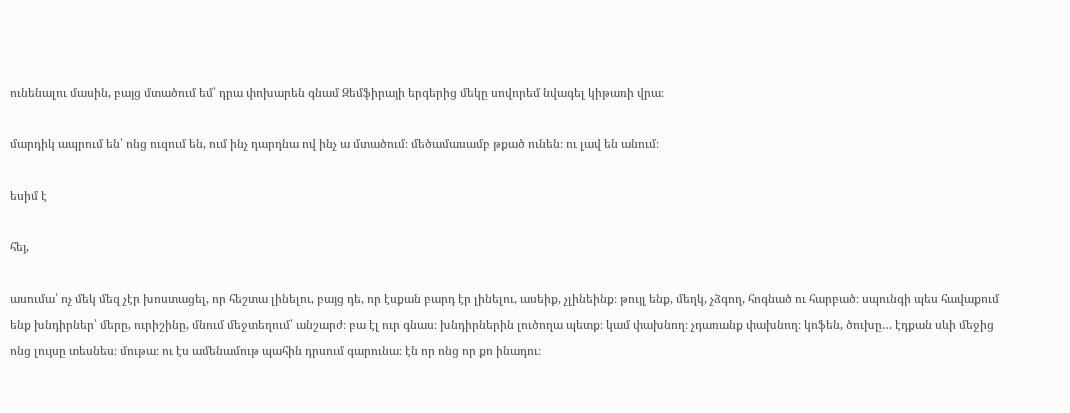ունենալու մասին, բայց մտածում եմ՝ դրա փոխարեն գնամ Զեմֆիրայի երգերից մեկը սովորեմ նվագել կիթառի վրա։

մարդիկ ապրում են՝ ոնց ուզում են, ում ինչ դարդնա ով ինչ ա մտածում։ մեծամասամբ թքած ունեն։ ու լավ են անում։

եսիմ է

հեյ,

ասումա՝ ոչ մեկ մեզ չէր խոստացել, որ հեշտա լինելու, բայց դե, որ էսքան բարդ էր լինելու, ասեիք, չլինեինք։ թույլ ենք, մեղկ, չձգող, հոգնած ու հարբած։ սպունգի պես հավաքում ենք խնդիրներ՝ մերը, ուրիշինը, մնում մեջտեղում՝ անշարժ։ բա էլ ուր գնաս։ խնդիրներին լուծողա պետք։ կամ փախնող։ չդառանք փախնող։ կոֆեն, ծուխը… էդքան սևի մեջից ոնց լույսը տեսնես։ մութա։ ու էս ամենամութ պահին դրսում գարունա։ էն որ ոնց որ քո ինադու։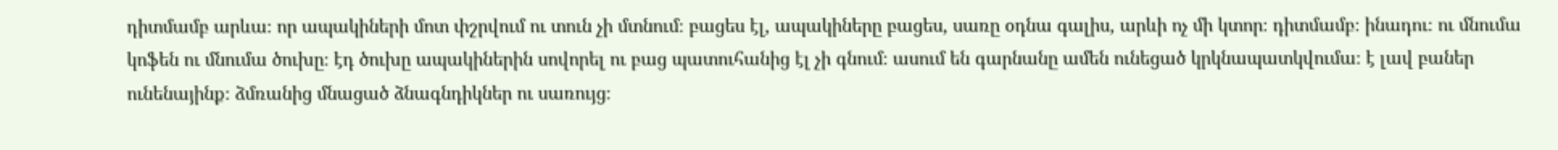դիտմամբ արևա։ որ ապակիների մոտ փշրվում ու տուն չի մտնում։ բացես էլ, ապակիները բացես, սառը օդնա գալիս, արևի ոչ մի կտոր։ դիտմամբ։ ինադու։ ու մնումա կոֆեն ու մնումա ծուխը։ էդ ծուխը ապակիներին սովորել ու բաց պատուհանից էլ չի գնում։ ասում են գարնանը ամեն ունեցած կրկնապատկվումա։ է լավ բաներ ունենայինք։ ձմռանից մնացած ձնագնդիկներ ու սառույց։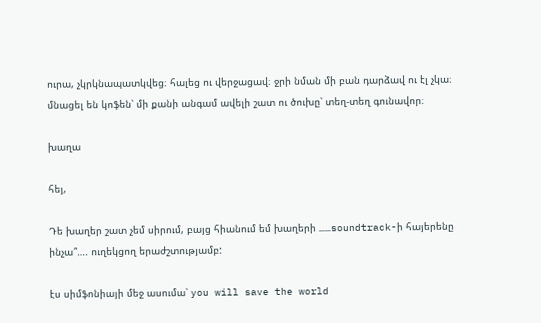ուրա, չկրկնապատկվեց։ հալեց ու վերջացավ։ ջրի նման մի բան դարձավ ու էլ չկա։ մնացել են կոֆեն՝ մի քանի անգամ ավելի շատ ու ծուխը՝ տեղ-տեղ գունավոր։

խաղա

հեյ,

Դե խաղեր շատ չեմ սիրում, բայց հիանում եմ խաղերի ……soundtrack-ի հայերենը ինչա՞…. ուղեկցող երաժշտությամբ:

էս սիմֆոնիայի մեջ ասումա՝ you will save the world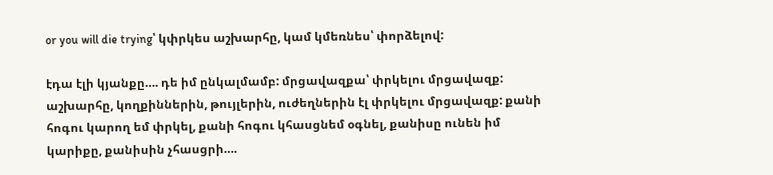or you will die trying՝ կփրկես աշխարհը, կամ կմեռնես՝ փորձելով:

էդա էլի կյանքը…. դե իմ ընկալմամբ: մրցավազքա՝ փրկելու մրցավազք: աշխարհը, կողքիններին, թույլերին, ուժեղներին էլ փրկելու մրցավազք: քանի հոգու կարող եմ փրկել, քանի հոգու կհասցնեմ օգնել, քանիսը ունեն իմ կարիքը, քանիսին չհասցրի….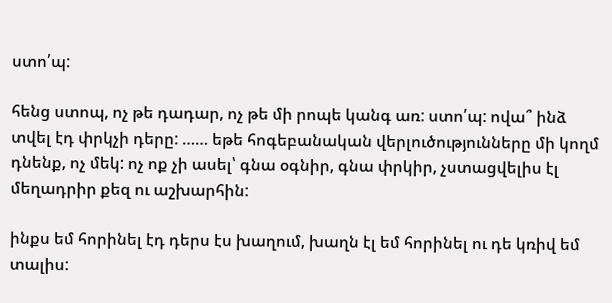ստո՛պ:

հենց ստոպ, ոչ թե դադար, ոչ թե մի րոպե կանգ առ: ստո՛պ: ովա՞ ինձ տվել էդ փրկչի դերը: …… եթե հոգեբանական վերլուծությունները մի կողմ դնենք, ոչ մեկ: ոչ ոք չի ասել՝ գնա օգնիր, գնա փրկիր, չստացվելիս էլ մեղադրիր քեզ ու աշխարհին:

ինքս եմ հորինել էդ դերս էս խաղում, խաղն էլ եմ հորինել ու դե կռիվ եմ տալիս: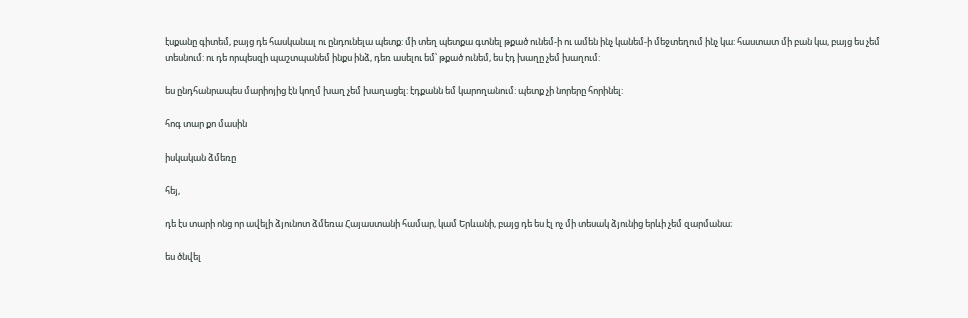էսքանը գիտեմ, բայց դե հասկանալ ու ընդունելա պետք: մի տեղ պետքա գտնել թքած ունեմ-ի ու ամեն ինչ կանեմ-ի մեջտեղում ինչ կա: հաստատ մի բան կա, բայց ես չեմ տեսնում: ու դե որպեսզի պաշտպանեմ ինքս ինձ, դեռ ասելու եմ՝ թքած ունեմ, ես էդ խաղը չեմ խաղում:

ես ընդհանրապես մարիոյից էն կողմ խաղ չեմ խաղացել: էդքանն եմ կարողանում: պետք չի նորերը հորինել:

հոգ տար քո մասին

իսկական ձմեռը

հեյ,

դե էս տարի ոնց որ ավելի ձյունոտ ձմեռա Հայաստանի համար, կամ Երևանի, բայց դե ես էլ ոչ մի տեսակ ձյունից երևի չեմ զարմանա։

ես ծնվել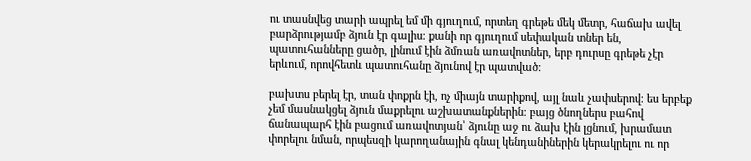ու տասնվեց տարի ապրել եմ մի գյուղում, որտեղ գրեթե մեկ մետր, հաճախ ավել բարձրությամբ ձյուն էր գալիս։ քանի որ գյուղում սեփական տներ են, պատուհանները ցածր, լինում էին ձմռան առավոտներ, երբ դուրսը գրեթե չէր երևում, որովհետև պատուհանը ձյունով էր պատված։

բախտս բերել էր, տան փոքրն էի, ոչ միայն տարիքով, այլ նաև չափսերով։ ես երբեք չեմ մասնակցել ձյուն մաքրելու աշխատանքներին։ բայց ծնողներս բահով ճանապարհ էին բացում առավոտյան՝ ձյունը աջ ու ձախ էին լցնում, խրամատ փորելու նման, որպեսզի կարողանային գնալ կենդանիներին կերակրելու ու որ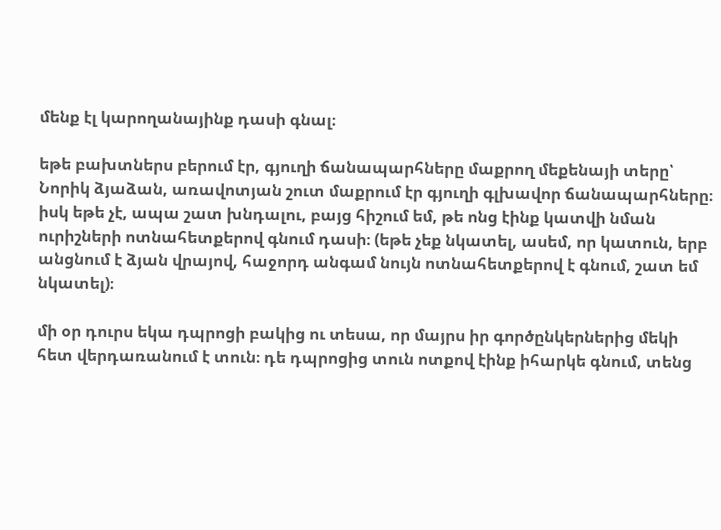մենք էլ կարողանայինք դասի գնալ։

եթե բախտներս բերում էր, գյուղի ճանապարհները մաքրող մեքենայի տերը՝ Նորիկ ձյաձան, առավոտյան շուտ մաքրում էր գյուղի գլխավոր ճանապարհները։ իսկ եթե չէ, ապա շատ խնդալու, բայց հիշում եմ, թե ոնց էինք կատվի նման ուրիշների ոտնահետքերով գնում դասի։ (եթե չեք նկատել, ասեմ, որ կատուն, երբ անցնում է ձյան վրայով, հաջորդ անգամ նույն ոտնահետքերով է գնում, շատ եմ նկատել)։

մի օր դուրս եկա դպրոցի բակից ու տեսա, որ մայրս իր գործընկերներից մեկի հետ վերդառանում է տուն։ դե դպրոցից տուն ոտքով էինք իհարկե գնում, տենց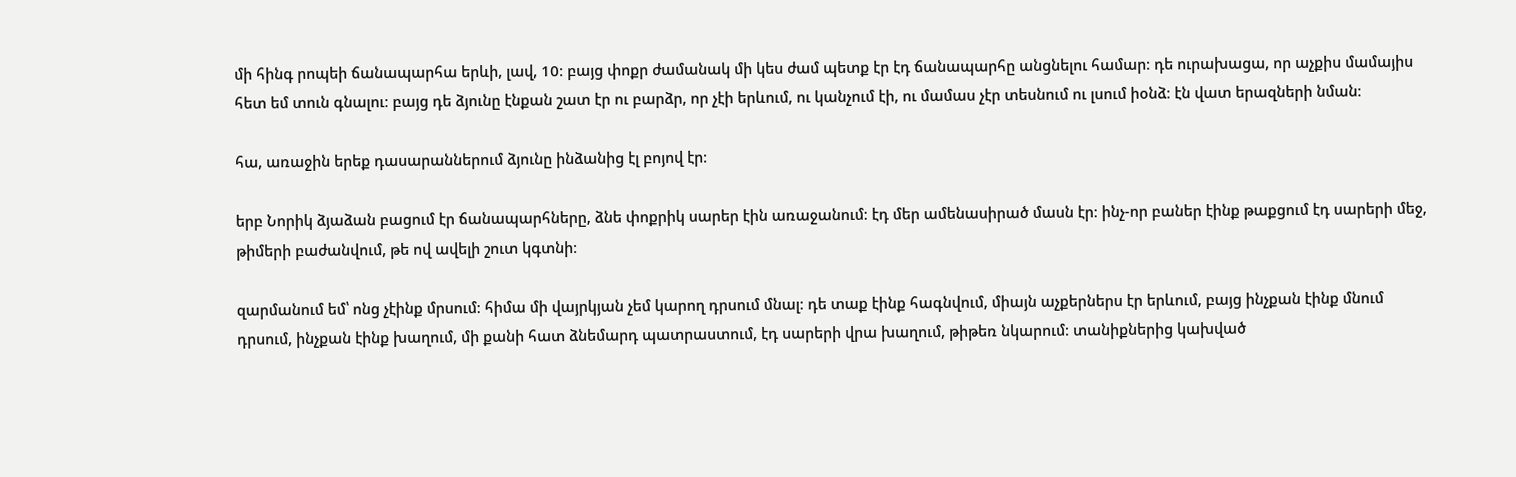մի հինգ րոպեի ճանապարհա երևի, լավ, 10։ բայց փոքր ժամանակ մի կես ժամ պետք էր էդ ճանապարհը անցնելու համար։ դե ուրախացա, որ աչքիս մամայիս հետ եմ տուն գնալու։ բայց դե ձյունը էնքան շատ էր ու բարձր, որ չէի երևում, ու կանչում էի, ու մամաս չէր տեսնում ու լսում իօնձ։ էն վատ երազների նման։

հա, առաջին երեք դասարաններում ձյունը ինձանից էլ բոյով էր։

երբ Նորիկ ձյաձան բացում էր ճանապարհները, ձնե փոքրիկ սարեր էին առաջանում։ էդ մեր ամենասիրած մասն էր։ ինչ-որ բաներ էինք թաքցում էդ սարերի մեջ, թիմերի բաժանվում, թե ով ավելի շուտ կգտնի։

զարմանում եմ՝ ոնց չէինք մրսում։ հիմա մի վայրկյան չեմ կարող դրսում մնալ։ դե տաք էինք հագնվում, միայն աչքերներս էր երևում, բայց ինչքան էինք մնում դրսում, ինչքան էինք խաղում, մի քանի հատ ձնեմարդ պատրաստում, էդ սարերի վրա խաղում, թիթեռ նկարում։ տանիքներից կախված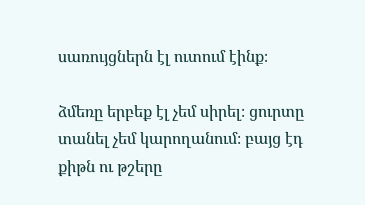սառույցներն էլ ուտում էինք։

ձմեռը երբեք էլ չեմ սիրել։ ցուրտը տանել չեմ կարողանում։ բայց էդ քիթն ու թշերը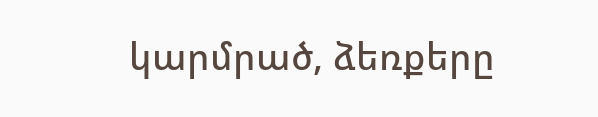կարմրած, ձեռքերը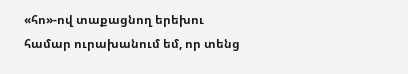«հո»-ով տաքացնող երեխու համար ուրախանում եմ, որ տենց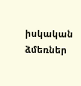իսկական ձմեռներ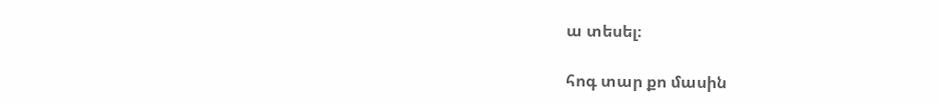ա տեսել։

հոգ տար քո մասին